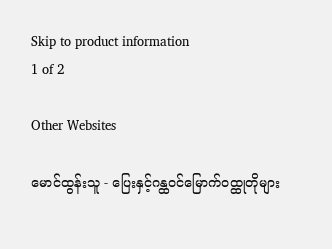Skip to product information
1 of 2

Other Websites

မောင်ထွန်းသူ - ပြေးနှင့်ဂန္ထ၀င်မြောက်၀ထ္ထုတိုများ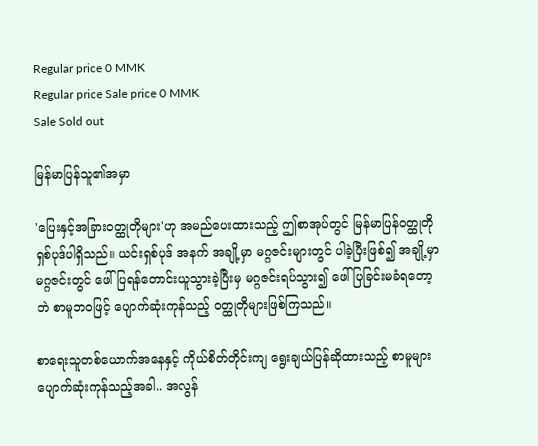Regular price 0 MMK
Regular price Sale price 0 MMK
Sale Sold out

မြန်မာပြန်သူ၏အမှာ

'ပြေးနှင့်အခြားဝတ္ထုတိုများ'ဟု အမည်ပေးထားသည့် ဤစာအုပ်တွင် မြန်မာပြန်ဝတ္ထုတိုရှစ်ပုဒ်ပါရှိသည်။ ယင်းရှစ်ပုဒ် အနက် အချို့မှာ မဂ္ဂဇင်းများတွင် ပါခဲ့ပြီးဖြစ်၍ အချို့မှာ မဂ္ဂဇင်းတွင် ဖေါ်ပြရန်တောင်းယူသွားခဲ့ပြီးမှ မဂ္ဂဇင်းရပ်သွား၍ ဖေါ်ပြခြင်းမခံရတော့ဘဲ စာမူဘဝဖြင့် ပျောက်ဆုံးကုန်သည့် ဝတ္ထုတိုများဖြစ်ကြသည်။

စာရေးသူတစ်ယောက်အနေနှင့် ကိုယ်စိတ်တိုင်းကျ ရွေးချယ်ပြန်ဆိုထားသည့် စာမူများပျောက်ဆုံးကုန်သည့်အခါ.. အလွန်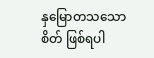နှမြောတသသောစိတ် ဖြစ်ရပါ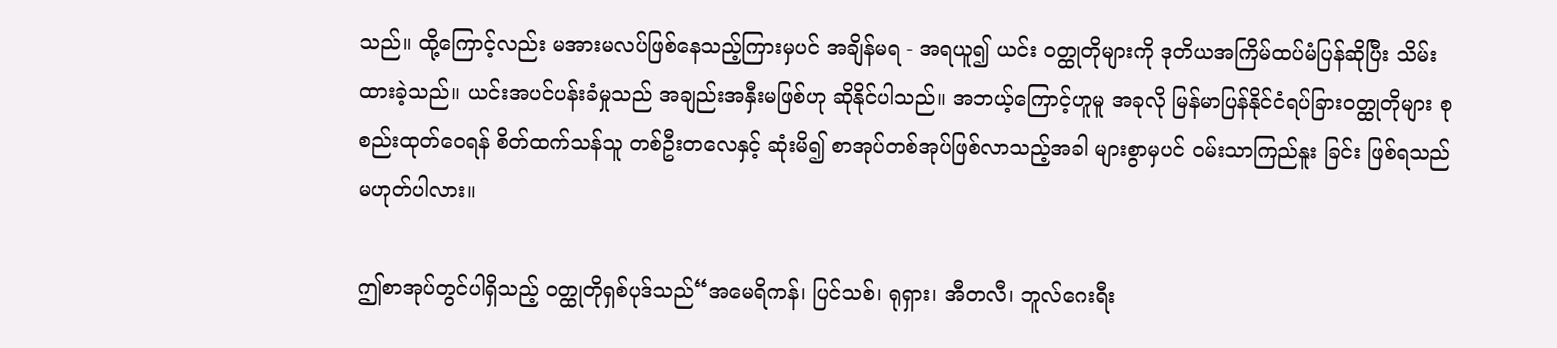သည်။ ထို့ကြောင့်လည်း မအားမလပ်ဖြစ်နေသည့်ကြားမှပင် အချိန်မရ - အရယူ၍ ယင်း ဝတ္ထုတိုများကို ဒုတိယအကြိမ်ထပ်မံပြန်ဆိုပြီး သိမ်းထားခဲ့သည်။ ယင်းအပင်ပန်းခံမှုသည် အချည်းအနှီးမဖြစ်ဟု ဆိုနိုင်ပါသည်။ အဘယ့်ကြောင့်ဟူမူ အခုလို မြန်မာပြန်နိုင်ငံရပ်ခြားဝတ္ထုတိုများ စုစည်းထုတ်ဝေရန် စိတ်ထက်သန်သူ တစ်ဦးတလေနှင့် ဆုံးမိ၍ စာအုပ်တစ်အုပ်ဖြစ်လာသည့်အခါ များစွာမှပင် ဝမ်းသာကြည်နူး ခြင်း ဖြစ်ရသည်မဟုတ်ပါလား။

ဤစာအုပ်တွင်ပါရှိသည့် ဝတ္ထုတိုရှစ်ပုဒ်သည်“အမေရိကန်၊ ပြင်သစ်၊ ရုရှား၊ အီတလီ၊ ဘူလ်ဂေးရီး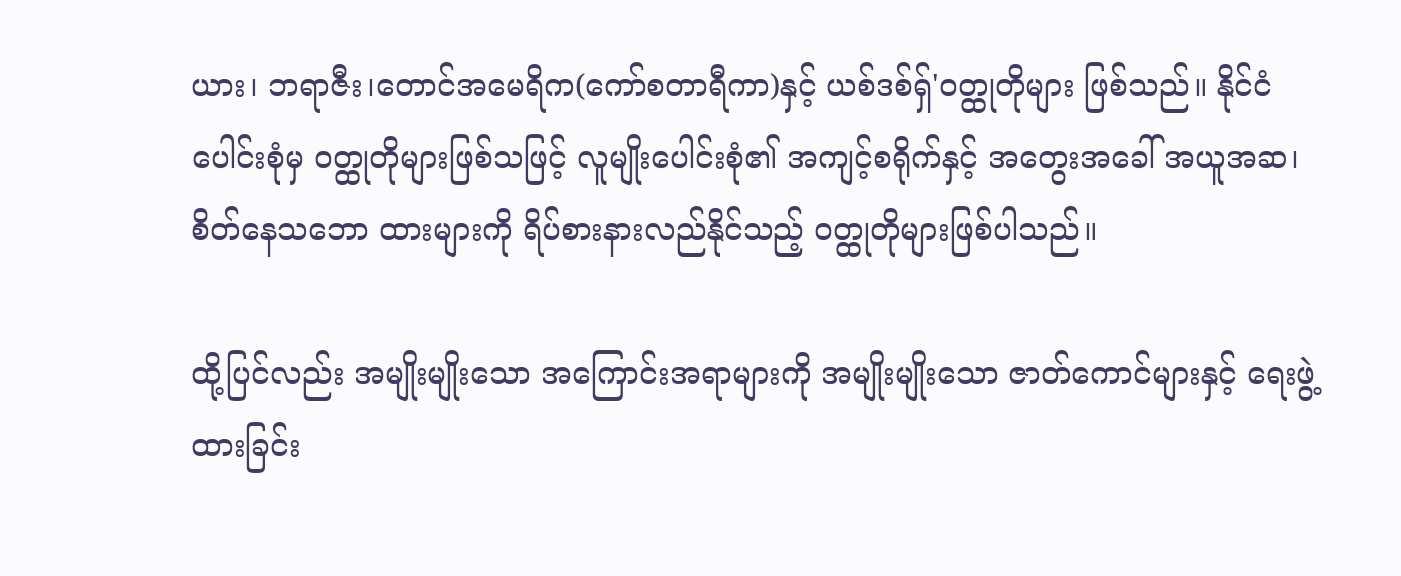ယား၊ ဘရာဇီး၊တောင်အမေရိက(ကော်စတာရီကာ)နှင့် ယစ်ဒစ်ရှ်'ဝတ္ထုတိုများ ဖြစ်သည်။ နိုင်ငံပေါင်းစုံမှ ဝတ္ထုတိုများဖြစ်သဖြင့် လူမျိုးပေါင်းစုံ၏ အကျင့်စရိုက်နှင့် အတွေးအခေါ် အယူအဆ၊ စိတ်နေသဘော ထားများကို ရိပ်စားနားလည်နိုင်သည့် ဝတ္ထုတိုများဖြစ်ပါသည်။

ထို့ပြင်လည်း အမျိုးမျိုးသော အကြောင်းအရာများကို အမျိုးမျိုးသော ဇာတ်ကောင်များနှင့် ရေးဖွဲ့ ထားခြင်း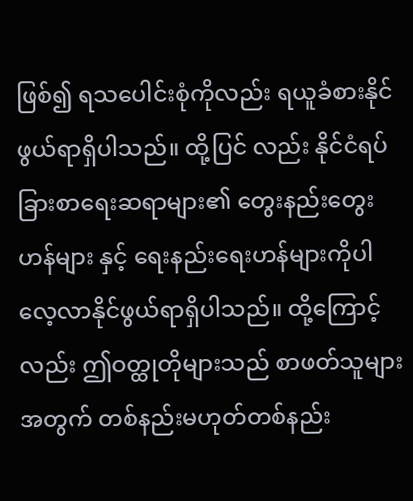ဖြစ်၍ ရသပေါင်းစုံကိုလည်း ရယူခံစားနိုင်ဖွယ်ရာရှိပါသည်။ ထို့ပြင် လည်း နိုင်ငံရပ်ခြားစာရေးဆရာများ၏ တွေးနည်းတွေးဟန်များ နှင့် ရေးနည်းရေးဟန်များကိုပါ လေ့လာနိုင်ဖွယ်ရာရှိပါသည်။ ထို့ကြောင့်လည်း ဤဝတ္ထုတိုများသည် စာဖတ်သူများအတွက် တစ်နည်းမဟုတ်တစ်နည်း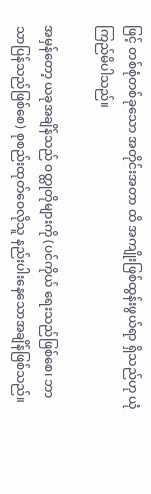ဖြင့် တစ်စုံတစ်ခုသော အတိုင်းအတာ ထိ အကျိုးဖြစ်ထွန်းဖွယ်ရာ ရှိသည်ဟု ယုံကြည်မိပါသည်။

အမှန်တော့ ယခုအချိန်သည် ဝတ္ထုတိုများကို (ပင်ကိုယ် ရေးသည်ဖြစ်စေ၊ ဘာသာပြန်သည်ဖြစ်စေ) စုစည်းထုတ်ဝေလိုသူ နည်းပါးနေသောအချိန်ဖြစ်သည်။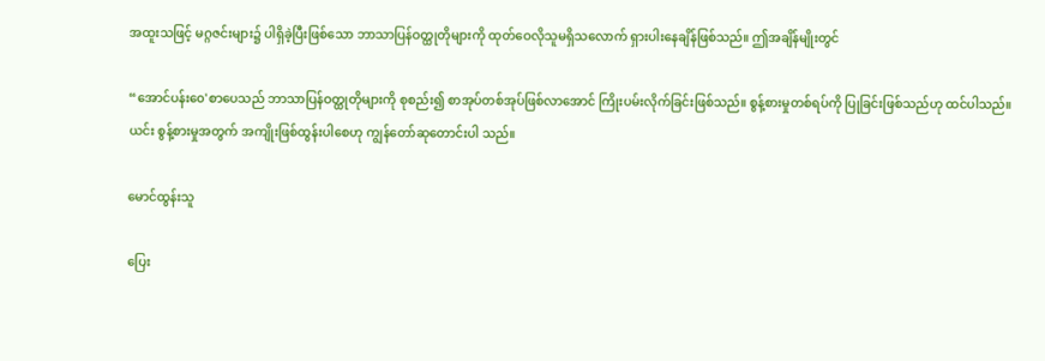အထူးသဖြင့် မဂ္ဂဇင်းများ၌ ပါရှိခဲ့ပြီးဖြစ်သော ဘာသာပြန်ဝတ္ထုတိုများကို ထုတ်ဝေလိုသူမရှိသလောက် ရှားပါးနေချိန်ဖြစ်သည်။ ဤအချိန်မျိုးတွင်

“အောင်ပန်း၀ေ'စာပေသည် ဘာသာပြန်ဝတ္ထုတိုများကို စုစည်း၍ စာအုပ်တစ်အုပ်ဖြစ်လာအောင် ကြိုးပမ်းလိုက်ခြင်းဖြစ်သည်။ စွန့်စားမှုတစ်ရပ်ကို ပြုခြင်းဖြစ်သည်ဟု ထင်ပါသည်။ ယင်း စွန့်စားမှုအတွက် အကျိုးဖြစ်ထွန်းပါစေဟု ကျွန်တော်ဆုတောင်းပါ သည်။

မောင်ထွန်းသူ

ပြေး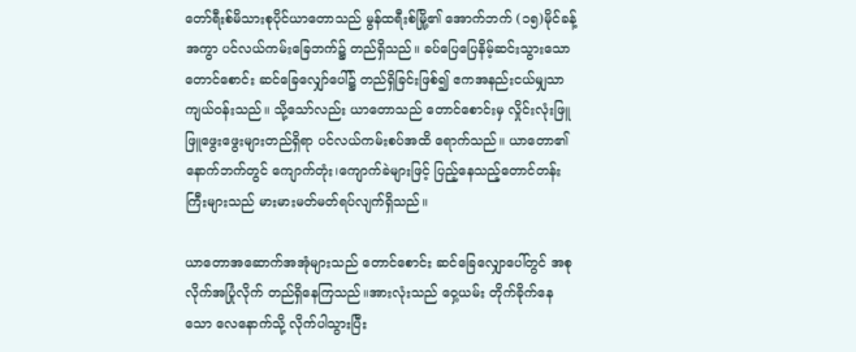တော်ရီးစ်မိသားစုပိုင်ယာတောသည် မွန်ထရီးစ်မြို့၏ အောက်ဘက် (၁၅)မိုင်ခန့်အကွာ ပင်လယ်ကမ်းခြေဘက်၌ တည်ရှိသည်။ ခပ်ပြေပြေနိမ့်ဆင်းသွားသောတောင်စောင်း ဆင်ခြေလျှော်ပေါ်၌ တည်ရှိခြင်းဖြစ်၍ ဧကအနည်းငယ်မျှသာ ကျယ်ဝန်းသည်။ သို့သော်လည်း ယာတောသည် တောင်စောင်းမှ လှိုင်းလုံးဖြူဖြူဖွေးဖွေးများတည်ရှိရာ ပင်လယ်ကမ်းစပ်အထိ ရောက်သည်။ ယာတော၏နောက်ဘက်တွင် ကျောက်တုံး၊ကျောက်ခဲများဖြင့် ပြည့်နေသည့်တောင်တန်းကြီးများသည် မားမားမတ်မတ်ရပ်လျက်ရှိသည်။

ယာတောအဆောက်အအုံများသည် တောင်စောင်း ဆင်ခြေလျှောပေါ်တွင် အစုလိုက်အပြုံလိုက် တည်ရှိနေကြသည်။အားလုံးသည် ဝှေ့ယမ်း တိုက်ခိုက်နေသော လေနောက်သို့ လိုက်ပါသွားပြီး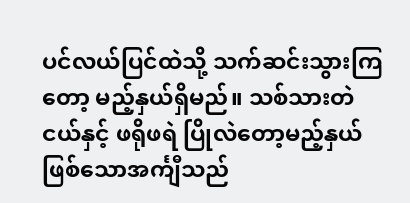ပင်လယ်ပြင်ထဲသို့ သက်ဆင်းသွားကြတော့ မည့်နှယ်ရှိမည်။ သစ်သားတဲငယ်နှင့် ဖရိုဖရဲ ပြိုလဲတော့မည့်နှယ် ဖြစ်သောအင်္ကျီသည်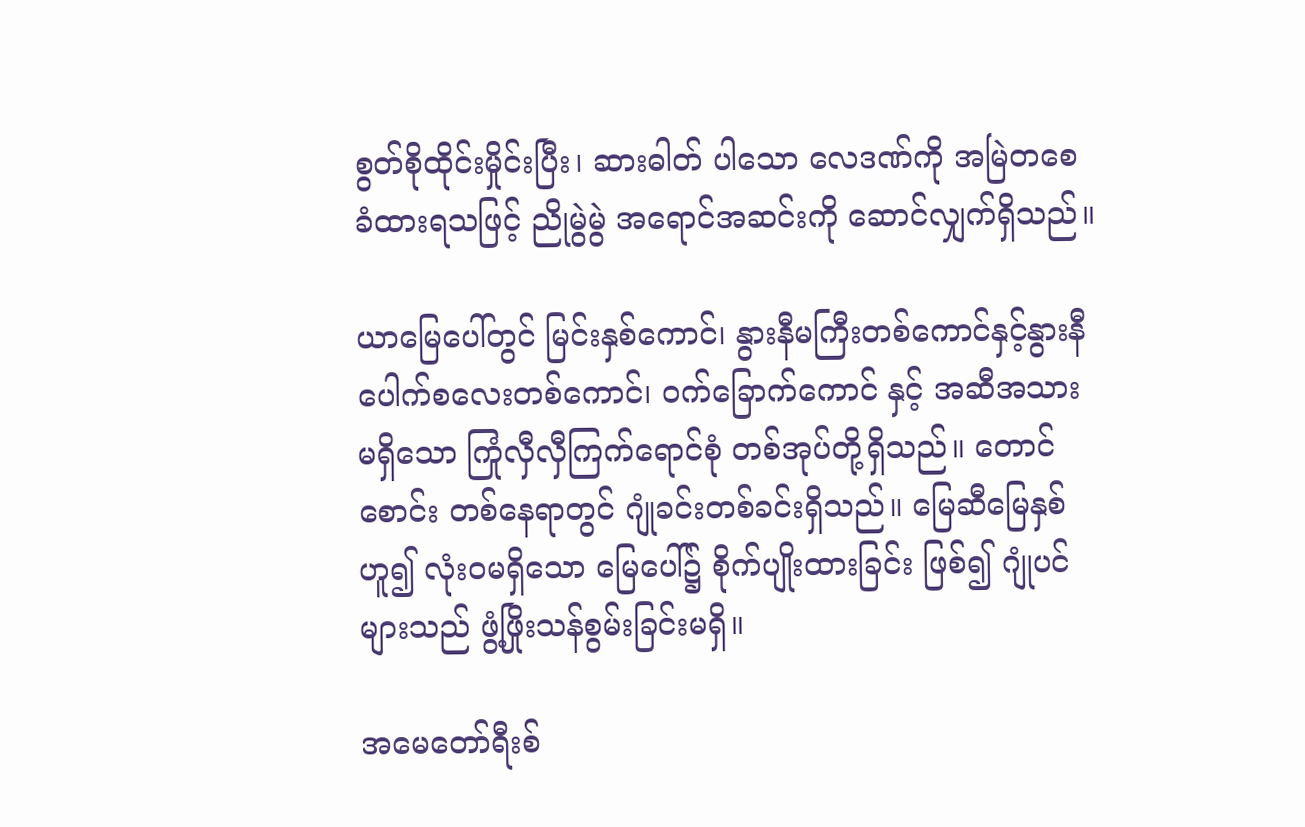စွတ်စိုထိုင်းမှိုင်းပြီး၊ ဆားဓါတ် ပါသော လေဒဏ်ကို အမြဲတစေခံထားရသဖြင့် ညိုမွဲမွဲ အရောင်အဆင်းကို ဆောင်လျှက်ရှိသည်။

ယာမြေပေါ်တွင် မြင်းနှစ်ကောင်၊ နွားနီမကြီးတစ်ကောင်နှင့်နွားနီပေါက်စလေးတစ်ကောင်၊ ဝက်ခြောက်ကောင် နှင့် အဆီအသားမရှိသော ကြုံလှီလှီကြက်ရောင်စုံ တစ်အုပ်တို့ရှိသည်။ တောင်စောင်း တစ်နေရာတွင် ဂျုံခင်းတစ်ခင်းရှိသည်။ မြေဆီမြေနှစ်ဟူ၍ လုံးဝမရှိသော မြေပေါ်၌ စိုက်ပျိုးထားခြင်း ဖြစ်၍ ဂျုံပင်များသည် ဖွံ့ဖြိုးသန်စွမ်းခြင်းမရှိ။

အမေတော်ရီးစ်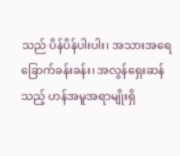သည် ပိန်ပိန်ပါးပါး၊ အသားအရေ ခြောက်ခန်းခန်း၊ အလွန်ရှေးဆန်သည့် ဟန်အမူအရာမျိုးရှိ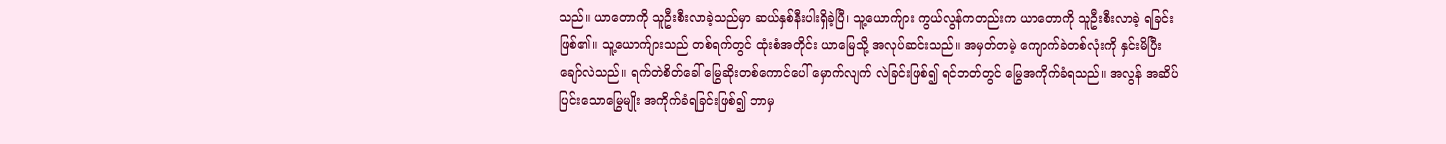သည်။ ယာတောကို သူဦးစီးလာခဲ့သည်မှာ ဆယ်နှစ်နီးပါးရှိခဲ့ပြီ၊ သူ့ယောက်ျား ကွယ်လွန်ကတည်းက ယာတောကို သူဦးစီးလာခဲ့ ရခြင်းဖြစ်၏။ သူ့ယောက်ျားသည် တစ်ရက်တွင် ထုံးစံအတိုင်း ယာမြေသို့ အလုပ်ဆင်းသည်။ အမှတ်တမဲ့ ကျောက်ခဲတစ်လုံးကို နှင်းမိပြီး ချော်လဲသည်။ ရက်တဲစိတ်ခေါ် မြွေဆိုးတစ်ကောင်ပေါ် မှောက်လျက် လဲခြင်းဖြစ်၍ ရင်ဘတ်တွင် မြွေအကိုက်ခံရသည်။ အလွန် အဆိပ်ပြင်းသောမြွေမျိုး အကိုက်ခံရခြင်းဖြစ်၍ ဘာမှ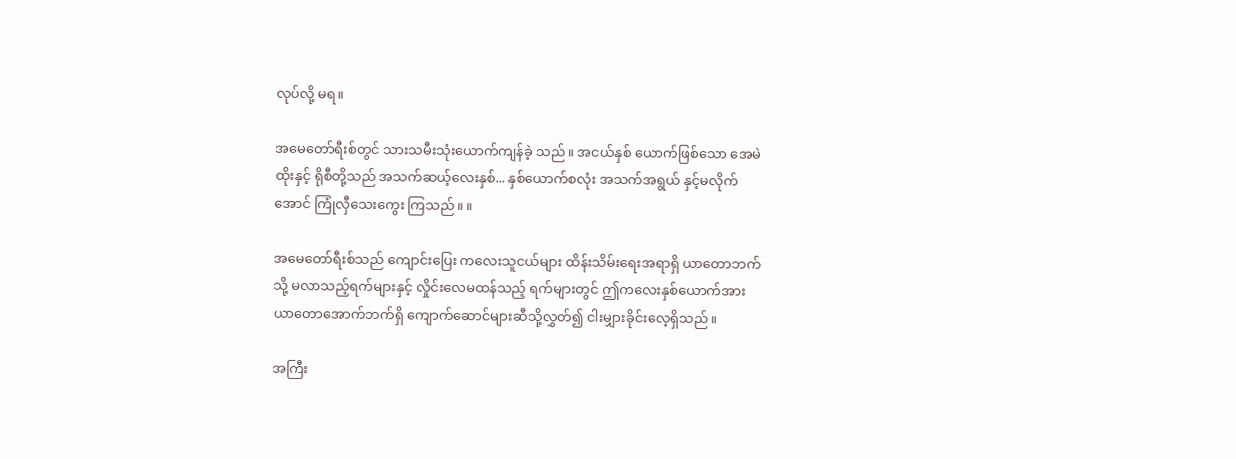လုပ်လို့ မရ။

အမေတော်ရီးစ်တွင် သားသမီးသုံးယောက်ကျန်ခဲ့ သည်။ အငယ်နှစ် ယောက်ဖြစ်သော အေမဲထိုးနှင့် ရိုစီတို့သည် အသက်ဆယ့်လေးနှစ်... နှစ်ယောက်စလုံး အသက်အရွယ် နှင့်မလိုက်အောင် ကြုံလှီသေးကွေး ကြသည်။ ။

အမေတော်ရီးစ်သည် ကျောင်းပြေး ကလေးသူငယ်များ ထိန်းသိမ်းရေးအရာရှိ ယာတောဘက်သို့ မလာသည့်ရက်များနှင့် လှိုင်းလေမထန်သည့် ရက်များတွင် ဤကလေးနှစ်ယောက်အား ယာတောအောက်ဘက်ရှိ ကျောက်ဆောင်များဆီသို့လွှတ်၍ ငါးမျှားခိုင်းလေ့ရှိသည်။

အကြီး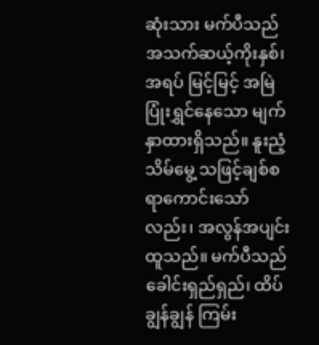ဆုံးသား မက်ပီသည် အသက်ဆယ့်ကိုးနှစ်၊ အရပ် မြင့်မြင့် အမြဲပြုံးရွှင်နေသော မျက်နှာထားရှိသည်။ နူးညံ့သိမ်မွေ့ သဖြင့်ချစ်စရာကောင်းသော်လည်း၊ အလွန်အပျင်းထူသည်။ မက်ပီသည် ခေါင်းရှည်ရှည်၊ ထိပ်ချွန်ချွန် ကြမ်း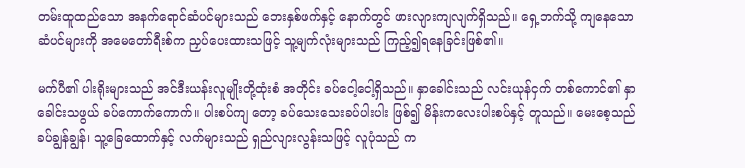တမ်းထူထည်သော အနက်ရောင်ဆံပင်များသည် ဘေးနှစ်ဖက်နှင့် နောက်တွင် ဖားလျားကျလျက်ရှိသည်။ ရှေ့ဘက်သို့ ကျနေသော ဆံပင်များကို အမေတော်ရီးစ်က ညှပ်ပေးထားသဖြင့် သူ့မျက်လုံးများသည် ကြည့်၍ရနေခြင်းဖြစ်၏။

မက်ပီ၏ ပါးရိုးများသည် အင်ဒီးယန်းလူမျိုးတို့ထုံးစံ အတိုင်း ခပ်ငေါ့ငေါ့ရှိသည်။ နှာခေါင်းသည် လင်းယုန်ငှက် တစ်ကောင်၏ နှာခေါင်းသဖွယ် ခပ်ကောက်ကောက်။ ပါးစပ်ကျ တော့ ခပ်သေးသေးခပ်ပါးပါး ဖြစ်၍ မိန်းကလေးပါးစပ်နှင့် တူသည်။ မေးစေ့သည် ခပ်ချွန်ချွန်၊ သူ့ခြေထောက်နှင့် လက်များသည် ရှည်လျားလွန်းသဖြင့် လူပုံသည် က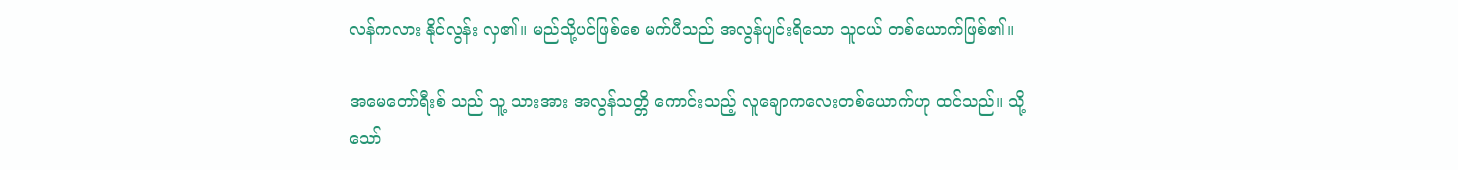လန်ကလား နိုင်လွန်း လှ၏။ မည်သို့ပင်ဖြစ်စေ မက်ပီသည် အလွန်ပျင်းရိသော သူငယ် တစ်ယောက်ဖြစ်၏။

အမေတော်ရီးစ် သည် သူ့ သားအား အလွန်သတ္တိ ကောင်းသည့် လူချောကလေးတစ်ယောက်ဟု ထင်သည်။ သို့သော်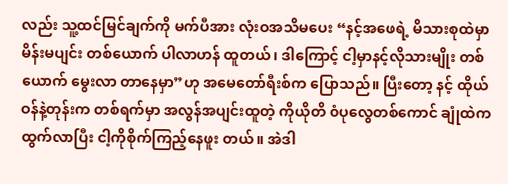လည်း သူ့ထင်မြင်ချက်ကို မက်ပီအား လုံးဝအသိမပေး “နင့်အဖေရဲ့ မိသားစုထဲမှာ မိန်းမပျင်း တစ်ယောက် ပါလာဟန် ထူတယ်၊ ဒါကြောင့် ငါ့မှာနင့်လိုသားမျိုး တစ်ယောက် မွေးလာ တာနေမှာ”ဟု အမေတော်ရီးစ်က ပြောသည်။ ပြီးတော့ နင့် ထိုယ်ဝန်နဲ့တုန်းက တစ်ရက်မှာ အလွန်အပျင်းထူတဲ့ ကိုယိုတိ ၀ံပုလွေတစ်ကောင် ချုံထဲကထွက်လာပြီး ငါ့ကိုစိုက်ကြည့်နေဖူး တယ်။ အဲဒါ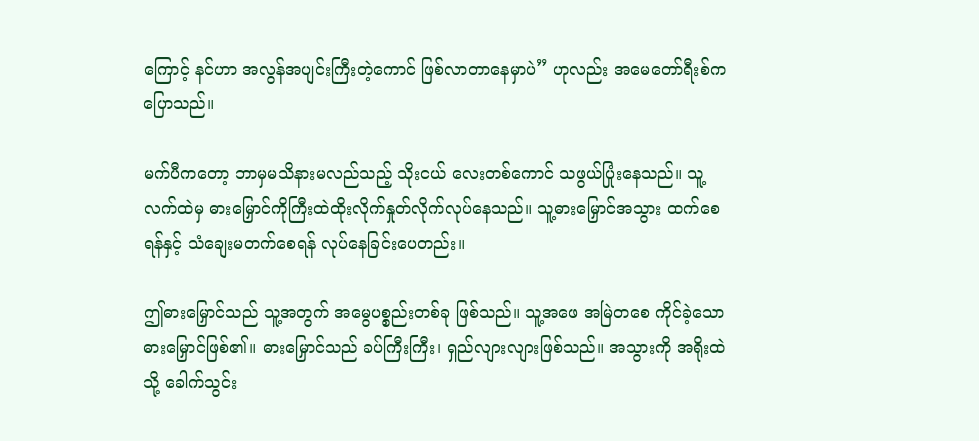ကြောင့် နင်ဟာ အလွန်အပျင်းကြီးတဲ့ကောင် ဖြစ်လာတာနေမှာပဲ” ဟုလည်း အမေတော်ရီးစ်က ပြောသည်။

မက်ပီကတော့ ဘာမှမသိနားမလည်သည့် သိုးငယ် လေးတစ်ကောင် သဖွယ်ပြုံးနေသည်။ သူ့လက်ထဲမှ ဓားမြှောင်ကိုကြီးထဲထိုးလိုက်နှုတ်လိုက်လုပ်နေသည်။ သူ့ဓားမြှောင်အသွား ထက်စေရန်နှင့် သံချေးမတက်စေရန် လုပ်နေခြင်းပေတည်း။

ဤဓားမြှောင်သည် သူ့အတွက် အမွေပစ္စည်းတစ်ခု ဖြစ်သည်။ သူ့အဖေ အမြဲတစေ ကိုင်ခဲ့သော ဓားမြှောင်ဖြစ်၏။ ဓားမြှောင်သည် ခပ်ကြီးကြီး၊ ရှည်လျားလျားဖြစ်သည်။ အသွားကို အရိုးထဲသို့ ခေါက်သွင်း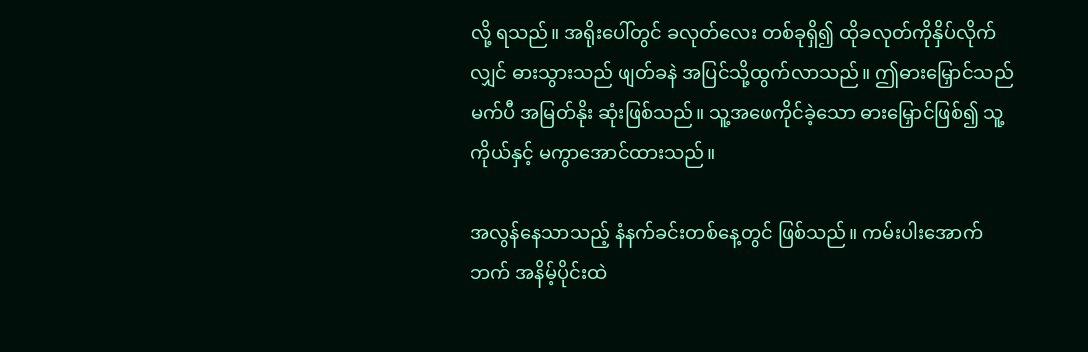လို့ ရသည်။ အရိုးပေါ်တွင် ခလုတ်လေး တစ်ခုရှိ၍ ထိုခလုတ်ကိုနှိပ်လိုက်လျှင် ဓားသွားသည် ဖျတ်ခနဲ အပြင်သို့ထွက်လာသည်။ ဤဓားမြှောင်သည် မက်ပီ အမြတ်နိုး ဆုံးဖြစ်သည်။ သူ့အဖေကိုင်ခဲ့သော ဓားမြှောင်ဖြစ်၍ သူ့ကိုယ်နှင့် မကွာအောင်ထားသည်။

အလွန်နေသာသည့် နံနက်ခင်းတစ်နေ့တွင် ဖြစ်သည်။ ကမ်းပါးအောက်ဘက် အနိမ့်ပိုင်းထဲ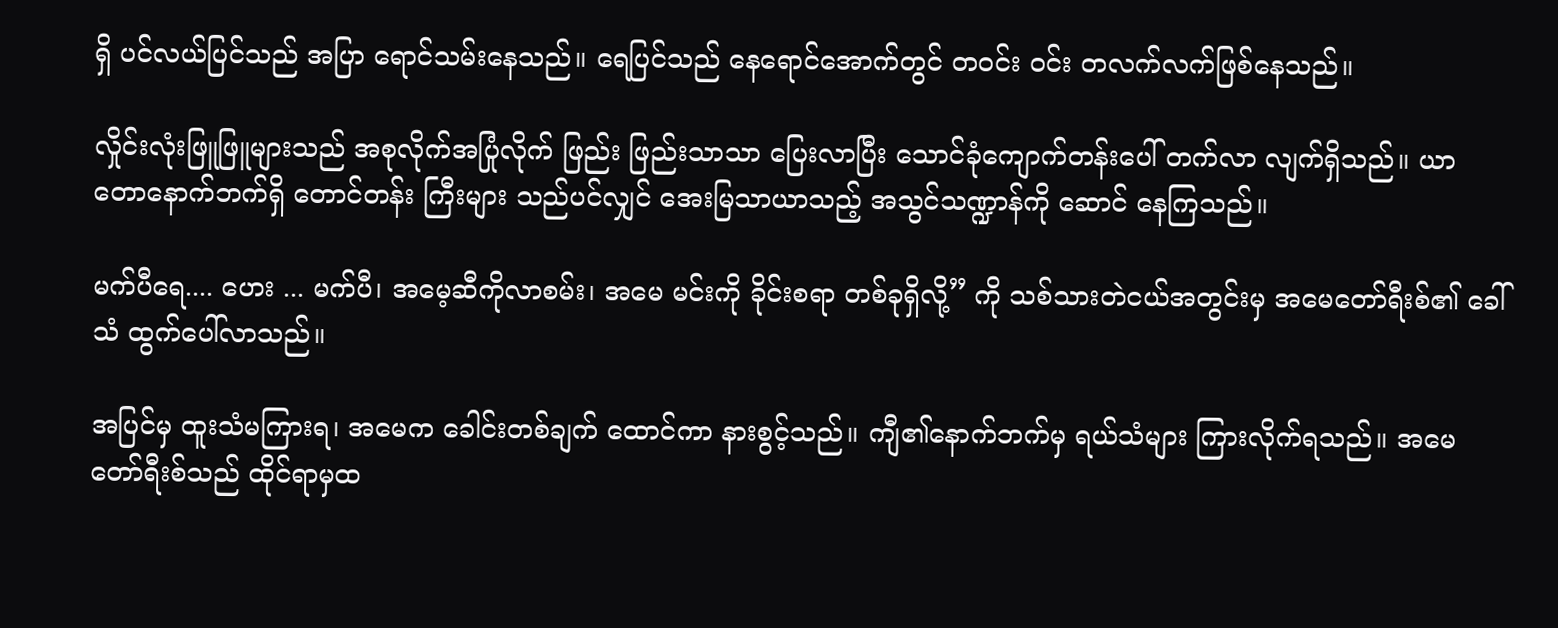ရှိ ပင်လယ်ပြင်သည် အပြာ ရောင်သမ်းနေသည်။ ရေပြင်သည် နေရောင်အောက်တွင် တဝင်း ဝင်း တလက်လက်ဖြစ်နေသည်။

လှိုင်းလုံးဖြူဖြူများသည် အစုလိုက်အပြုံလိုက် ဖြည်း ဖြည်းသာသာ ပြေးလာပြီး သောင်ခုံကျောက်တန်းပေါ် တက်လာ လျက်ရှိသည်။ ယာတောနောက်ဘက်ရှိ တောင်တန်း ကြီးများ သည်ပင်လျှင် အေးမြသာယာသည့် အသွင်သဏ္ဍာန်ကို ဆောင် နေကြသည်။

မက်ပီရေ.... ဟေး ... မက်ပီ၊ အမေ့ဆီကိုလာစမ်း၊ အမေ မင်းကို ခိုင်းစရာ တစ်ခုရှိလို့” ကို သစ်သားတဲငယ်အတွင်းမှ အမေတော်ရီးစ်၏ ခေါ်သံ ထွက်ပေါ်လာသည်။

အပြင်မှ ထူးသံမကြားရ၊ အမေက ခေါင်းတစ်ချက် ထောင်ကာ နားစွင့်သည်။ ကျီ၏နောက်ဘက်မှ ရယ်သံများ ကြားလိုက်ရသည်။ အမေတော်ရီးစ်သည် ထိုင်ရာမှထ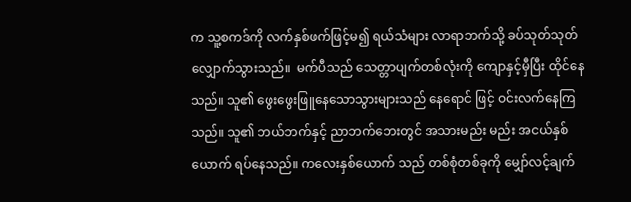က သူ့စကဒ်ကို လက်နှစ်ဖက်ဖြင့်မ၍ ရယ်သံများ လာရာဘက်သို့ ခပ်သုတ်သုတ်လျှောက်သွားသည်။  မက်ပီသည် သေတ္တာပျက်တစ်လုံးကို ကျောနှင့်မှီပြီး ထိုင်နေသည်။ သူ၏ ဖွေးဖွေးဖြူနေသောသွားများသည် နေရောင် ဖြင့် ဝင်းလက်နေကြသည်။ သူ၏ ဘယ်ဘက်နှင့် ညာဘက်ဘေးတွင် အသားမည်း မည်း အငယ်နှစ်ယောက် ရပ်နေသည်။ ကလေးနှစ်ယောက် သည် တစ်စုံတစ်ခုကို မျှော်လင့်ချက်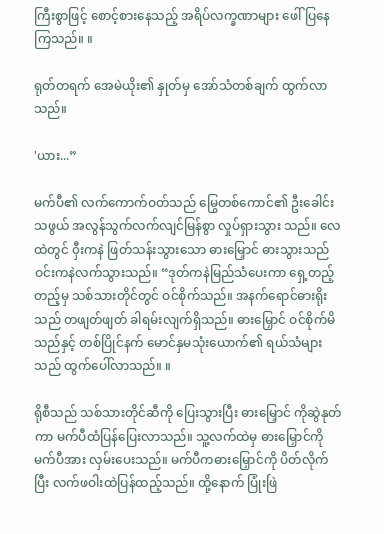ကြီးစွာဖြင့် စောင့်စားနေသည့် အရိပ်လက္ခဏာများ ဖေါ်ပြနေကြသည်။ ။

ရုတ်တရက် အေမဲယိုး၏ နှုတ်မှ အော်သံတစ်ချက် ထွက်လာသည်။

'ယား...”

မက်ပီ၏ လက်ကောက်ဝတ်သည် မြွေတစ်ကောင်၏ ဦးခေါင်းသဖွယ် အလွန်သွက်လက်လျင်မြန်စွာ လှုပ်ရှားသွား သည်။ လေထဲတွင် ၀ှီးကနဲ ဖြတ်သန်းသွားသော ဓားမြှောင် ဓားသွားသည် ဝင်းကနဲလက်သွားသည်။ “ဒုတ်ကနဲမြည်သံပေးကာ ရှေ့တည့်တည့်မှ သစ်သားတိုင်တွင် ဝင်စိုက်သည်။ အနက်ရောင်ဓားရိုးသည် တဖျတ်ဖျတ် ခါရမ်းလျက်ရှိသည်။ ဓားမြှောင် ဝင်စိုက်မိသည်နှင့် တစ်ပြိုင်နက် မောင်နှမသုံးယောက်၏ ရယ်သံများသည် ထွက်ပေါ်လာသည်။ ။

ရိုစီသည် သစ်သားတိုင်ဆီကို ပြေးသွားပြီး ဓားမြှောင် ကိုဆွဲနုတ်ကာ မက်ပီထံပြန်ပြေးလာသည်။ သူ့လက်ထဲမှ ဓားမြှောင်ကို မက်ပီအား လှမ်းပေးသည်။ မက်ပီကဓားမြှောင်ကို ပိတ်လိုက်ပြီး လက်ဖဝါးထဲပြန်ထည့်သည်။ ထို့နောက် ပြုံးဖြဲ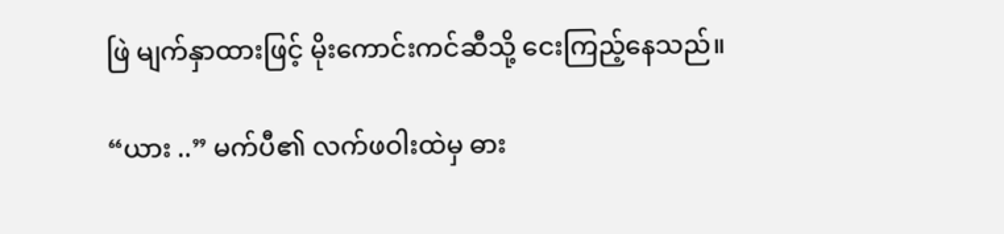ဖြဲ မျက်နှာထားဖြင့် မိုးကောင်းကင်ဆီသို့ ငေးကြည့်နေသည်။

“ယား ..” မက်ပီ၏ လက်ဖဝါးထဲမှ ဓား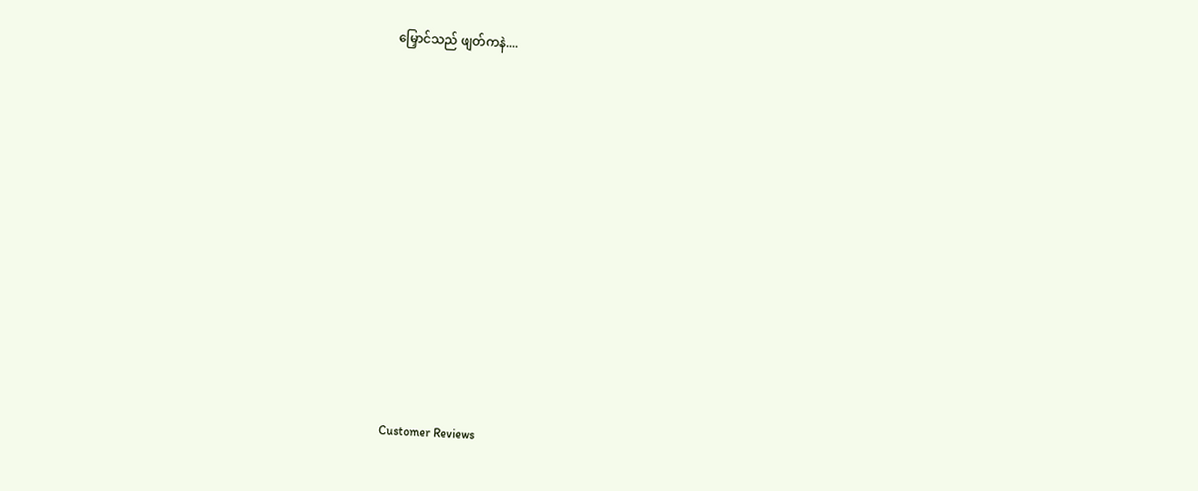မြှောင်သည် ဖျတ်ကနဲ....















Customer Reviews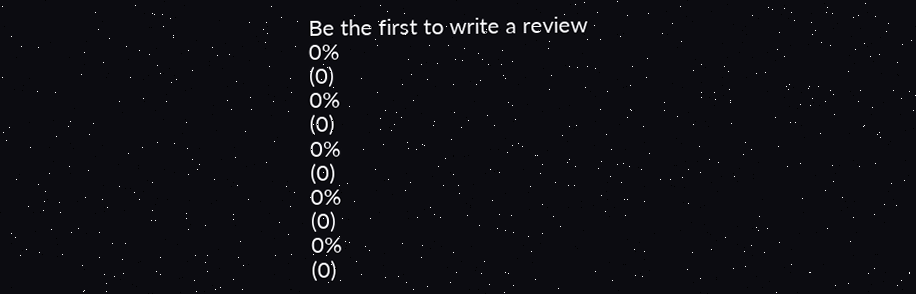Be the first to write a review
0%
(0)
0%
(0)
0%
(0)
0%
(0)
0%
(0)